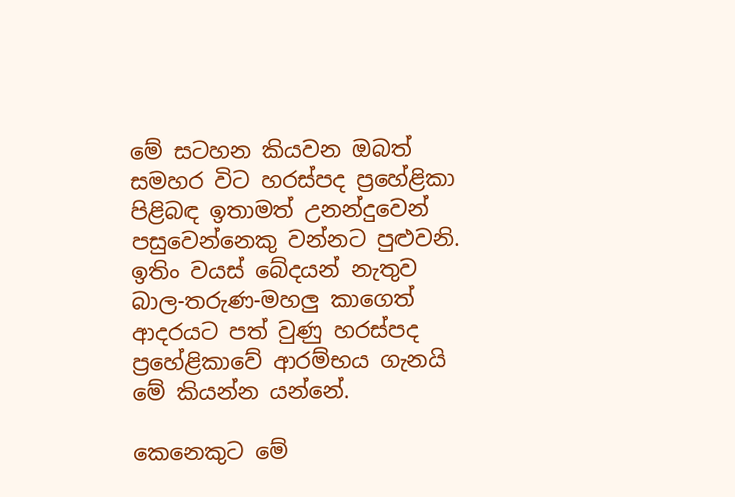මේ සටහන කියවන ඔබත් සමහර විට හරස්පද ප්‍රහේළිකා පිළිබඳ ඉතාමත් උනන්දුවෙන් පසුවෙන්නෙකු වන්නට පුළුවනි. ඉතිං වයස් බේදයන් නැතුව බාල-තරුණ-මහලු කාගෙත් ආදරයට පත් වුණු හරස්පද ප්‍රහේළිකාවේ ආරම්භය ගැනයි මේ කියන්න යන්නේ.

කෙනෙකුට මේ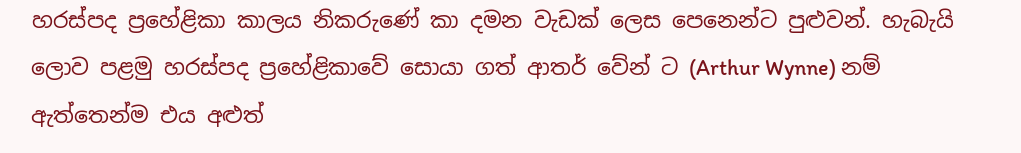හරස්පද ප්‍රහේළිකා කාලය නිකරුණේ කා දමන වැඩක් ලෙස පෙනෙන්ට පුළුවන්. හැබැයි ලොව පළමු හරස්පද ප්‍රහේළිකාවේ සොයා ගත් ආතර් වේන් ට (Arthur Wynne) නම් ඇත්තෙන්ම එය අළුත්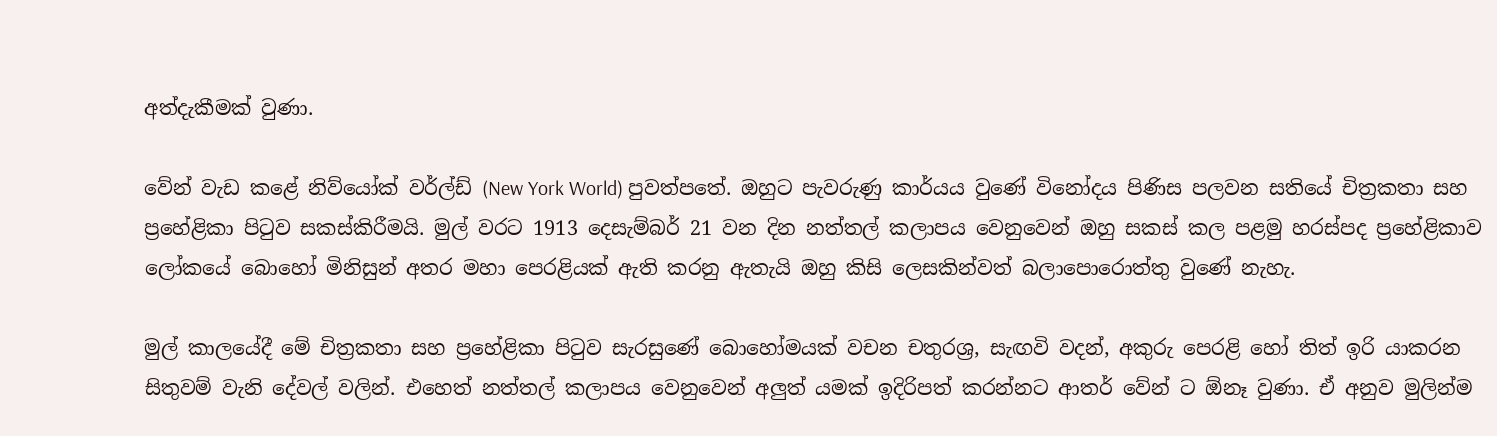අත්දැකීමක් වුණා.

වේන් වැඩ කළේ නිව්යෝක් වර්ල්ඩ් (New York World) පුවත්පතේ. ඔහුට පැවරුණු කාර්යය වුණේ විනෝදය පිණිස පලවන සතියේ චිත්‍රකතා සහ ප්‍රහේළිකා පිටුව සකස්කිරීමයි. මුල් වරට 1913 දෙසැම්බර් 21 වන දින නත්තල් කලාපය වෙනුවෙන් ඔහු සකස් කල පළමු හරස්පද ප්‍රහේළිකාව ලෝකයේ බොහෝ මිනිසුන් අතර මහා පෙරළියක් ඇති කරනු ඇතැයි ඔහු කිසි ලෙසකින්වත් බලාපොරොත්තු වුණේ නැහැ.

මුල් කාලයේදී මේ චිත්‍රකතා සහ ප්‍රහේළිකා පිටුව සැරසුණේ බොහෝමයක් වචන චතුරශ්‍ර, සැඟවි වදන්, අකුරු පෙරළි හෝ තිත් ඉරි යාකරන සිතුවම් වැනි දේවල් වලින්. එහෙත් නත්තල් කලාපය වෙනුවෙන් අලුත් යමක් ඉදිරිපත් කරන්නට ආතර් වේන් ට ඕනෑ වුණා. ඒ අනුව මුලින්ම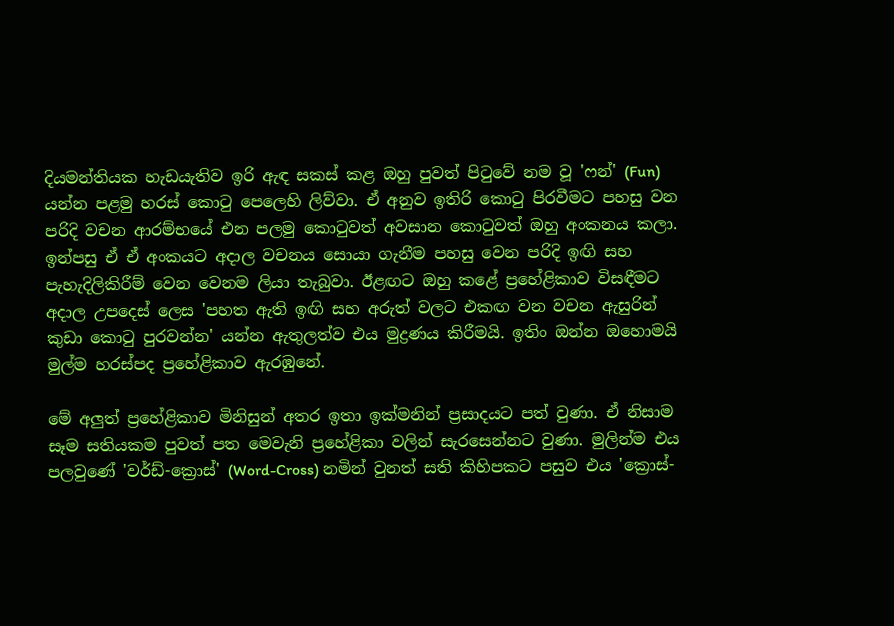දියමන්තියක හැඩයැතිව ඉරි ඇඳ සකස් කළ ඔහු පුවත් පිටුවේ නම වූ 'ෆන්' (Fun) යන්න පළමු හරස් කොටු පෙලෙහි ලිව්වා. ඒ අනුව ඉතිරි කොටු පිරවීමට පහසු වන පරිදි වචන ආරම්භයේ එන පලමු කොටුවත් අවසාන කොටුවත් ඔහු අංකනය කලා. ඉන්පසු ඒ ඒ අංකයට අදාල වචනය සොයා ගැනීම පහසු වෙන පරිදි ඉඟි සහ පැහැදිලිකිරීම් වෙන වෙනම ලියා තැබුවා. ඊළඟට ඔහු කළේ ප්‍රහේළිකාව විසඳීමට අදාල උපදෙස් ලෙස 'පහත ඇති ඉඟි සහ අරුත් වලට එකඟ වන වචන ඇසුරින් කුඩා කොටු පුරවන්න' යන්න ඇතුලත්ව එය මුද්‍රණය කිරීමයි. ඉතිං ඔන්න ඔහොමයි මුල්ම හරස්පද ප්‍රහේළිකාව ඇරඹුනේ.

මේ අලුත් ප්‍රහේළිකාව මිනිසුන් අතර ඉතා ඉක්මනින් ප්‍රසාදයට පත් වුණා. ඒ නිසාම සෑම සතියකම පුවත් පත මෙවැනි ප්‍රහේළිකා වලින් සැරසෙන්නට වුණා. මුලින්ම එය පලවුණේ 'වර්ඩ්-ක්‍රොස්' (Word-Cross) නමින් වුනත් සති කිහිපකට පසුව එය 'ක්‍රොස්-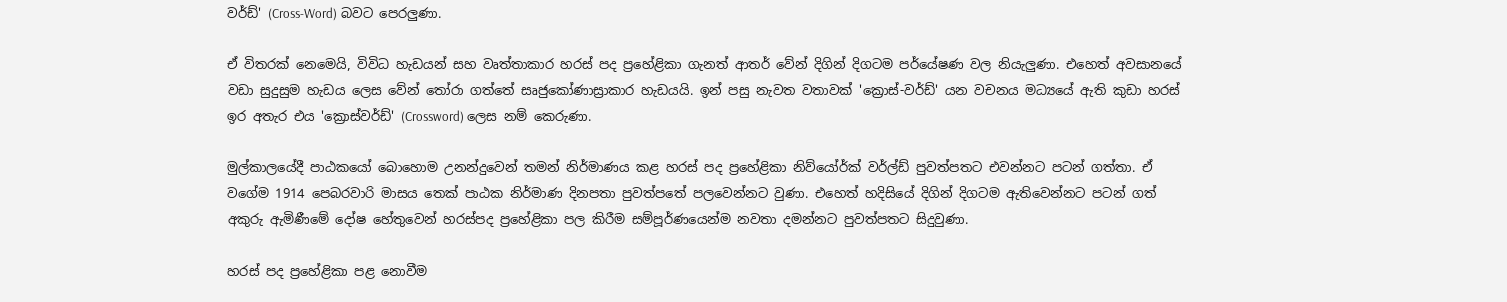වර්ඩ්' (Cross-Word) බවට පෙරලුණා.

ඒ විතරක් නෙමෙයි, විවිධ හැඩයන් සහ වෘත්තාකාර හරස් පද ප්‍රහේළිකා ගැනත් ආතර් වේන් දිගින් දිගටම පර්යේෂණ වල නියැලුණා. එහෙත් අවසානයේ වඩා සුදුසුම හැඩය ලෙස වේන් තෝරා ගත්තේ සෘජුකෝණාස්‍රාකාර හැඩයයි. ඉන් පසු නැවත වතාවක් 'ක්‍රොස්-වර්ඩ්' යන වචනය මධ්‍යයේ ඇති කුඩා හරස් ඉර අතැර එය 'ක්‍රොස්වර්ඩ්' (Crossword) ලෙස නම් කෙරුණා.

මුල්කාලයේදී පාඨකයෝ බොහොම උනන්දුවෙන් තමන් නිර්මාණය කළ හරස් පද ප්‍රහේළිකා නිව්යෝර්ක් වර්ල්ඩ් පුවත්පතට එවන්නට පටන් ගත්තා. ඒ වගේම 1914 පෙබරවාරි මාසය තෙක් පාඨක නිර්මාණ දිනපතා පුවත්පතේ පලවෙන්නට වුණා. එහෙත් හදිසියේ දිගින් දිගටම ඇතිවෙන්නට පටන් ගත් අකුරු ඇමිණීමේ දෝෂ හේතුවෙන් හරස්පද ප්‍රහේළිකා පල කිරීම සම්පූර්ණයෙන්ම නවතා දමන්නට පුවත්පතට සිදුවුණා.

හරස් පද ප්‍රහේළිකා පළ නොවීම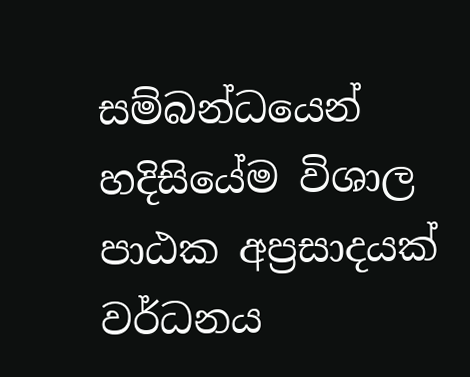සම්බන්ධයෙන් හදිසියේම විශාල පාඨක අප්‍රසාදයක් වර්ධනය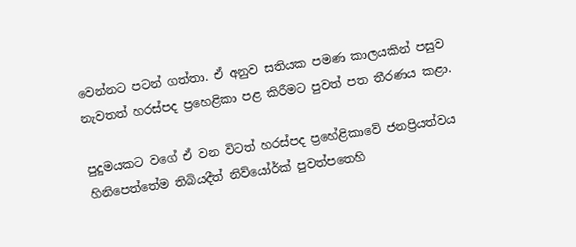වෙන්නට පටන් ගත්තා. ඒ අනුව සතියක පමණ කාලයකින් පසුව නැවතත් හරස්පද ප්‍රහෙළිකා පළ කිරීමට පුවත් පත තීරණය කළා.

පුදුමයකට වගේ ඒ වන විටත් හරස්පද ප්‍රහේළිකාවේ ජනප්‍රියත්වය හිනිපෙත්තේම තිබියදීත් නිව්යෝර්ක් පුවත්පතෙහි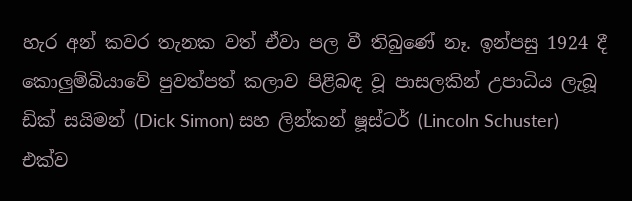හැර අන් කවර තැනක වත් ඒවා පල වී තිබුණේ නෑ. ඉන්පසු 1924 දී කොලුම්බියාවේ පුවත්පත් කලාව පිළිබඳ වූ පාසලකින් උපාධිය ලැබූ ඩික් සයිමන් (Dick Simon) සහ ලින්කන් ෂූස්ටර් (Lincoln Schuster) එක්ව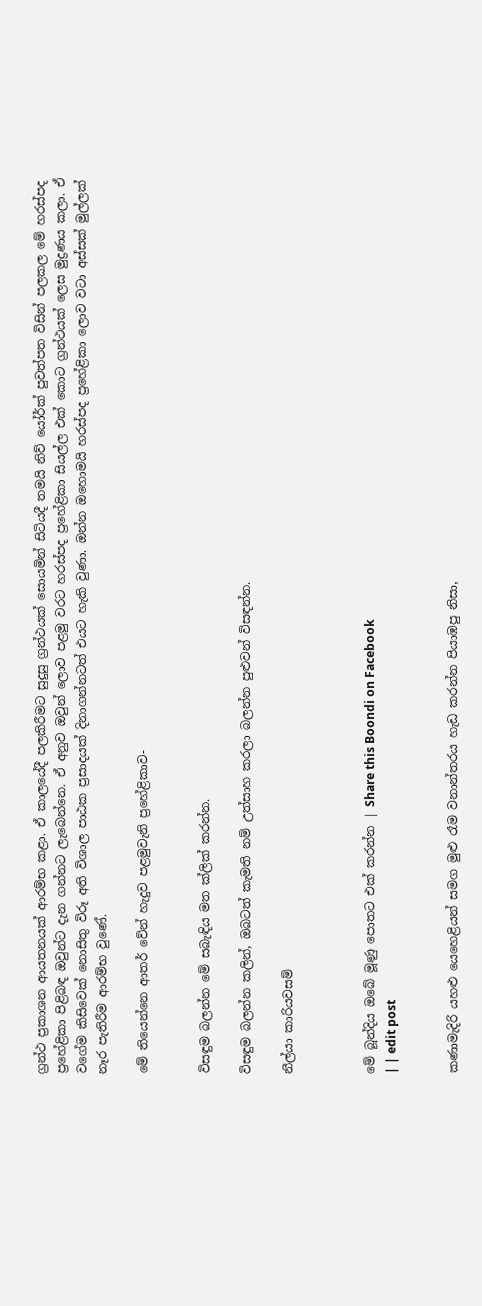ග්‍රන්ථ ප්‍රකාශන ආයතනයක් ආරම්භ කළා. ඒ කාලයේදී පලකිරීමට සුදුසු ග්‍රන්ථයක් සොයමින් සිටියදී තමයි නිව් යෝර්ක් පුවත්පත විසින් පලකල මේ හරස්පද ප්‍රහේළිකා පිළිබඳ ඔවුන්ට දැන ගන්නට ලැබෙන්නෙ. ඒ අනුව ඔවුන් ලොව පළමු වරට හරස්පද ප්‍රහේළිකා සියල්ල එක් කොට ග්‍රන්ථයක් ලෙස මුද්‍රණය කලා. ඒ වගේම කිසිවෙක් නොසිතු විරූ අති විශාල පාඨක ප්‍රසාදයක් දිනාගන්නටත් එයට හැකි වුණා. ඔන්න ඔහොමයි හරස්පද ප්‍රහේළිකා ලොව වටා අස්සක් මුල්ලක් නෑර පැතිරීම ආරම්භ වුණේ.

මේ තියෙන්නෙ ආතර් වේන් හැදුව පළමුවැනි ප්‍රහේළිකාව-


විසඳුම බලන්න මේ සබැඳිය මත ක්ලික් කරන්න.

විසඳුම බලන්න කලින්, ඔබටත් කැමති නම් උත්සාහ කරලා බලන්න පුළුවන් විසඳන්න.

නීල්යා කාරියවසම්



මේ බූන්දිය ඔබේ මූණු පොතට එක් කරන්න | Share this Boondi on Facebook
| | edit post


කණාමැදිරි යහළු යෙහෙළියන් සමග මුළු රෑම වනාන්තරය හැඩ කරන්න පියාඹපු නිසා,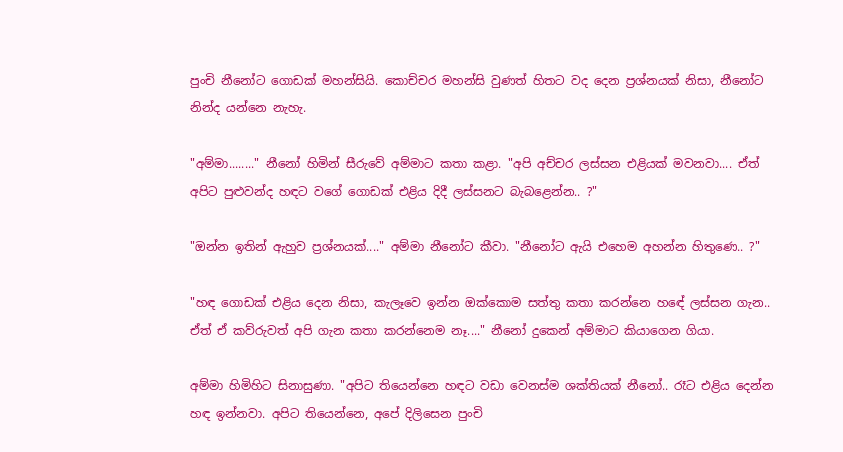පුංචි නීනෝට ගොඩක් මහන්සියි. කොච්චර මහන්සි වුණත් හිතට වද දෙන ප්‍රශ්නයක් නිසා, නීනෝට නින්ද යන්නෙ නැහැ.

"අම්මා........" නීනෝ හිමින් සීරුවේ අම්මාට කතා කළා. "අපි අච්චර ලස්සන එළියක් මවනවා.... ඒත් අපිට පුළුවන්ද හඳට වගේ ගොඩක් එළිය දිදී ලස්සනට බැබළෙන්න.. ?"

"ඔන්න ඉතින් ඇහුව ප්‍රශ්නයක්...." අම්මා නීනෝට කීවා. "නීනෝට ඇයි එහෙම අහන්න හිතුණෙ.. ?"

"හඳ ගොඩක් එළිය දෙන නිසා, කැලෑවෙ ඉන්න ඔක්කොම සත්තු කතා කරන්නෙ හඳේ ලස්සන ගැන.. ඒත් ඒ කව්රුවත් අපි ගැන කතා කරන්නෙම නෑ...." නීනෝ දුකෙන් අම්මාට කියාගෙන ගියා.

අම්මා හිමිහිට සිනාසුණා. "අපිට තියෙන්නෙ හඳට වඩා වෙනස්ම ශක්තියක් නීනෝ.. රෑට එළිය දෙන්න හඳ ඉන්නවා. අපිට තියෙන්නෙ, අපේ දිලිසෙන පුංචි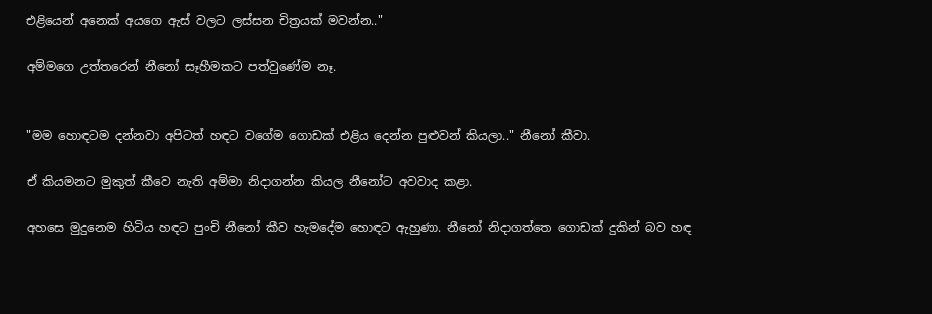එළියෙන් අනෙක් අයගෙ ඇස් වලට ලස්සන චිත්‍රයක් මවන්න.."

අම්මගෙ උත්තරෙන් නීනෝ සෑහීමකට පත්වුණේම නෑ.


"මම හොඳටම දන්නවා අපිටත් හඳට වගේම ගොඩක් එළිය දෙන්න පුළුවන් කියලා.." නීනෝ කීවා.

ඒ කියමනට මුකුත් කීවෙ නැති අම්මා නිදාගන්න කියල නීනෝට අවවාද කළා.

අහසෙ මුදුනෙම හිටිය හඳට පුංචි නීනෝ කීව හැමදේම හොඳට ඇහුණා. නීනෝ නිදාගත්තෙ ගොඩක් දුකින් බව හඳ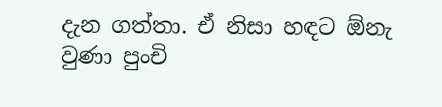දැන ගත්තා. ඒ නිසා හඳට ඕනැ වුණා පුංචි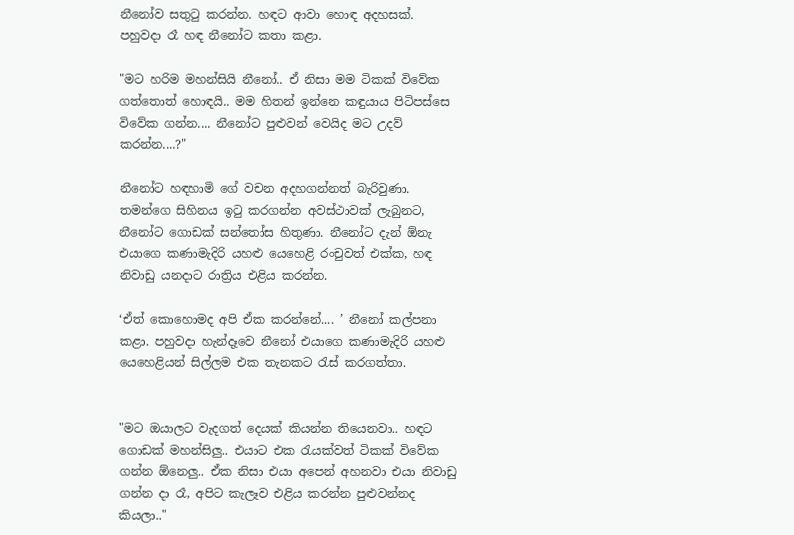නීනෝව සතුටු කරන්න. හඳට ආවා හොඳ අදහසක්. පහුවදා රෑ හඳ නීනෝට කතා කළා.

"මට හරිම මහන්සියි නීනෝ.. ඒ නිසා මම ටිකක් විවේක ගත්තොත් හොඳයි.. මම හිතන් ඉන්නෙ කඳුයාය පිටිපස්සෙ විවේක ගන්න.... නීනෝට පුළුවන් වෙයිද මට උදව් කරන්න....?"

නීනෝට හඳහාමි ගේ වචන අදහගන්නත් බැරිවුණා. තමන්ගෙ සිහිනය ඉටු කරගන්න අවස්ථාවක් ලැබුනට, නීනෝට ගොඩක් සන්තෝස හිතුණා. නීනෝට දැන් ඕනැ එයාගෙ කණාමැදිරි යහළු යෙහෙළි රංචුවත් එක්ක, හඳ නිවාඩු යනදාට රාත්‍රිය එළිය කරන්න.

‘ඒත් කොහොමද අපි ඒක කරන්නේ.... ’ නීනෝ කල්පනා කළා. පහුවදා හැන්දෑවෙ නීනෝ එයාගෙ කණාමැදිරි යහළු යෙහෙළියන් සිල්ලම එක තැනකට රැස් කරගත්තා.


"මට ඔයාලට වැදගත් දෙයක් කියන්න තියෙනවා.. හඳට ගොඩක් මහන්සිලු.. එයාට එක රැයක්වත් ටිකක් විවේක ගන්න ඕනෙලු.. ඒක නිසා එයා අපෙන් අහනවා එයා නිවාඩු ගන්න දා රෑ, අපිට කැලෑව එළිය කරන්න පුළුවන්නද කියලා.."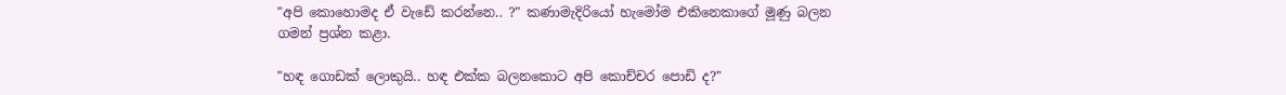"අපි කොහොමද ඒ වැඩේ කරන්නෙ.. ?" කණාමැදිරියෝ හැමෝම එකිනෙකාගේ මූණු බලන ගමන් ප්‍රශ්න කළා.

"හඳ ගොඩක් ලොකුයි.. හඳ එක්ක බලනකොට අපි කොච්චර පොඩි ද?"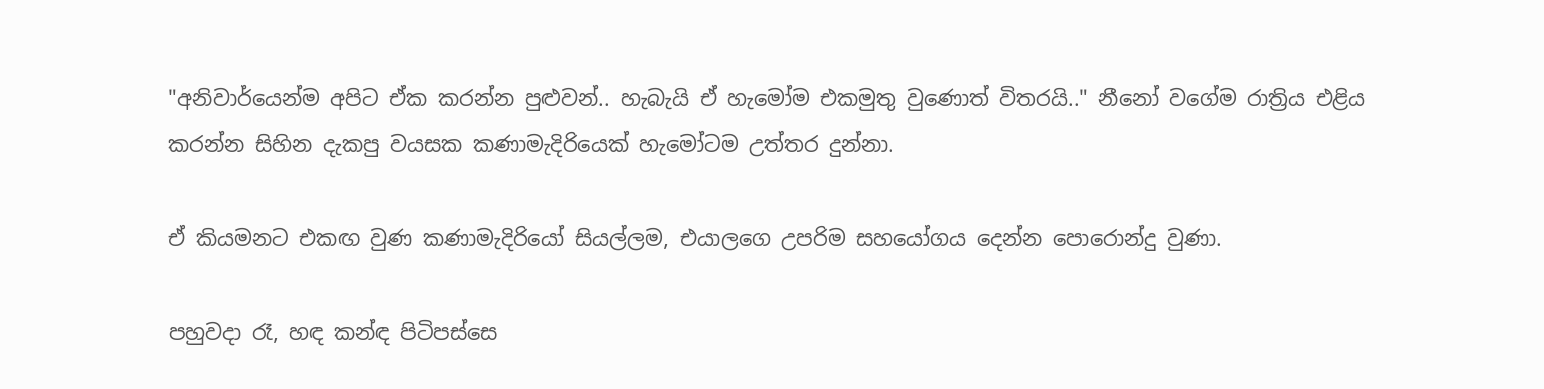"අනිවාර්යෙන්ම අපිට ඒක කරන්න පුළුවන්.. හැබැයි ඒ හැමෝම එකමුතු වුණොත් විතරයි.." නීනෝ වගේම රාත්‍රිය එළිය කරන්න සිහින දැකපු වයසක කණාමැදිරියෙක් හැමෝටම උත්තර දුන්නා.

ඒ කියමනට එකඟ වුණ කණාමැදිරියෝ සියල්ලම, එයාලගෙ උපරිම සහයෝගය දෙන්න පොරොන්දු වුණා.

පහුවදා රෑ, හඳ කන්ඳ පිටිපස්සෙ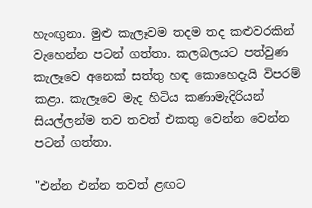හැංඟුනා. මුළු කැලෑවම තදම තද කළුවරකින් වැහෙන්න පටන් ගත්තා. කලබලයට පත්වුණ කැලෑවෙ අනෙක් සත්තු හඳ කොහෙදැයි විපරම් කළා. කැලෑවෙ මැද හිටිය කණාමැදිරියන් සියල්ලන්ම තව තවත් එකතු වෙන්න වෙන්න පටන් ගත්තා.

"එන්න එන්න තවත් ළඟට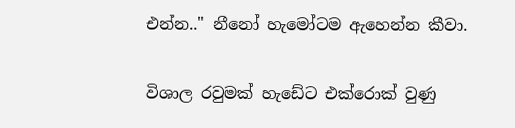එන්න.." නීනෝ හැමෝටම ඇහෙන්න කීවා.

විශාල රවුමක් හැඩේට එක්රොක් වුණු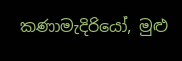කණාමැදිරියෝ, මුළු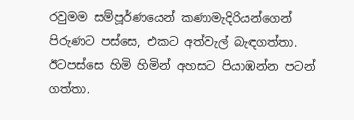රවුමම සම්පූර්ණයෙන් කණාමැදිරියන්ගෙන් පිරුණට පස්සෙ, එකට අත්වැල් බැඳගත්තා. ඊටපස්සෙ හිමි හිමින් අහසට පියාඹන්න පටන් ගත්තා.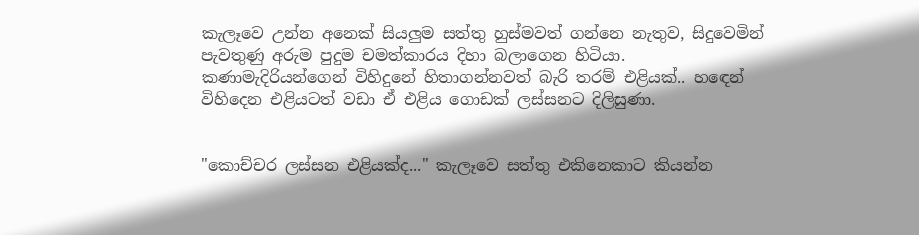කැලෑවෙ උන්න අනෙක් සියලුම සත්තු හුස්මවත් ගන්නෙ නැතුව, සිදුවෙමින් පැවතුණු අරුම පුදුම චමත්කාරය දිහා බලාගෙන හිටියා. කණාමැදිරියන්ගෙන් විහිදුනේ හිතාගන්නවත් බැරි තරම් එළියක්.. හඳෙන් විහිදෙන එළියටත් වඩා ඒ එළිය ගොඩක් ලස්සනට දිලිසුණා.


"කොච්චර ලස්සන එළියක්ද..." කැලෑවෙ සත්තු එකිනෙකාට කියන්න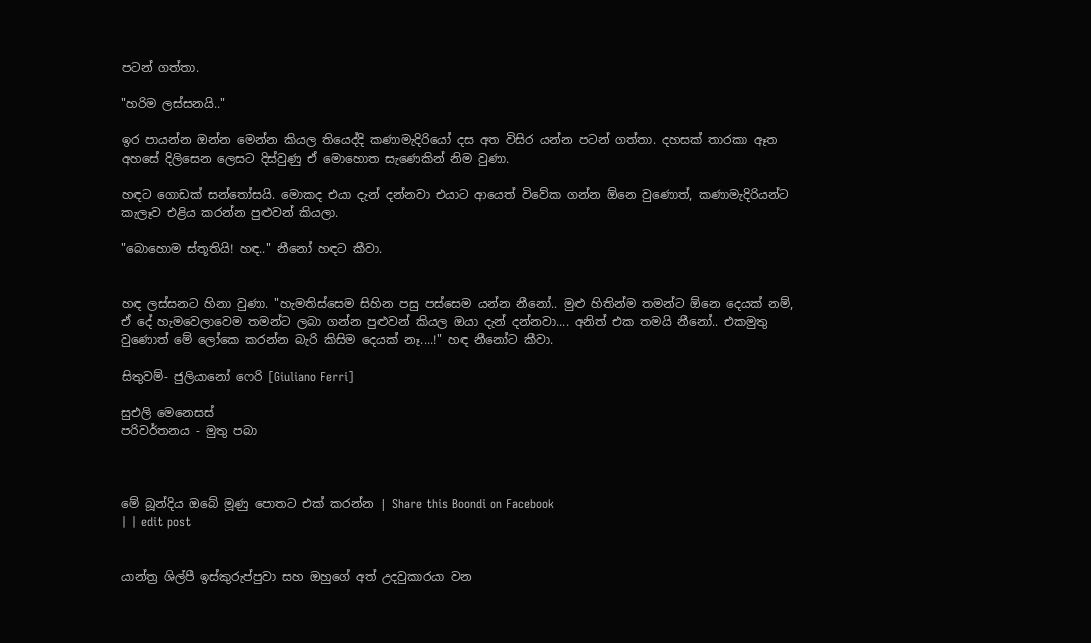පටන් ගත්තා.

"හරිම ලස්සනයි.."

ඉර පායන්න ඔන්න මෙන්න කියල තියෙද්දි කණාමැදිරියෝ දස අත විසිර යන්න පටන් ගත්තා. දහසක් තාරකා ඈත අහසේ දිලිසෙන ලෙසට දිස්වුණු ඒ මොහොත සැණෙකින් නිම වුණා.

හඳට ගොඩක් සන්තෝසයි. මොකද එයා දැන් දන්නවා එයාට ආයෙත් විවේක ගන්න ඕනෙ වුණොත්, කණාමැදිරියන්ට කැලෑව එළිය කරන්න පුළුවන් කියලා.

"බොහොම ස්තූතියි! හඳ.." නීනෝ හඳට කීවා.


හඳ ලස්සනට හිනා වුණා. "හැමතිස්සෙම සිහින පසු පස්සෙම යන්න නීනෝ.. මුළු හිතින්ම තමන්ට ඕනෙ දෙයක් නම්, ඒ දේ හැමවෙලාවෙම තමන්ට ලබා ගන්න පුළුවන් කියල ඔයා දැන් දන්නවා.... අනිත් එක තමයි නීනෝ.. එකමුතු වුණොත් මේ ලෝකෙ කරන්න බැරි කිසිම දෙයක් නෑ....!" හඳ නීනෝට කීවා.

සිතුවම්- ජුලියානෝ ෆෙරි [Giuliano Ferri]

සුඑලි මෙනෙසස්
පරිවර්තනය - මුතු පබා



මේ බූන්දිය ඔබේ මූණු පොතට එක් කරන්න | Share this Boondi on Facebook
| | edit post


යාන්ත්‍ර ශිල්පී ඉස්කුරුප්පුවා සහ ඔහුගේ අත් උදවුකාරයා වන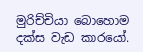මුරිච්චියා බොහොම දක්ස වැඩ කාරයෝ.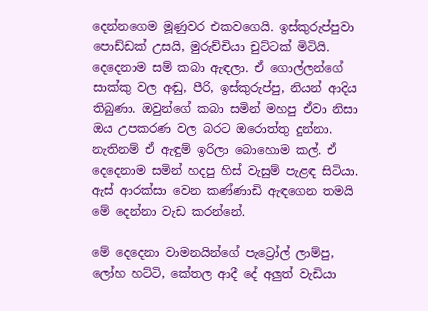දෙන්නගෙම මූණුවර එකවගෙයි. ඉස්කුරුප්පුවා පොඩ්ඩක් උසයි, මුරුච්චියා චුට්ටක් මිටියි. දෙදෙනාම සම් කබා ඇඳලා. ඒ ගොල්ලන්ගේ සාක්කු වල අඬු, පීරි, ඉස්කුරුප්පු, නියන් ආදිය තිබුණා. ඔවුන්ගේ කබා සමින් මහපු ඒවා නිසා ඔය උපකරණ වල බරට ඔරොත්තු දුන්නා. නැතිනම් ඒ ඇඳුම් ඉරිලා බොහොම කල්. ඒ දෙදෙනාම සමින් හදපු හිස් වැසුම් පැළඳ සිටියා. ඇස් ආරක්සා වෙන කණ්ණාඩි ඇඳගෙන තමයි මේ දෙන්නා වැඩ කරන්නේ.

මේ දෙදෙනා වාමනයින්ගේ පැට්‍රෝල් ලාම්පු, ලෝහ හට්ටි, කේතල ආදී දේ අලුත් වැඩියා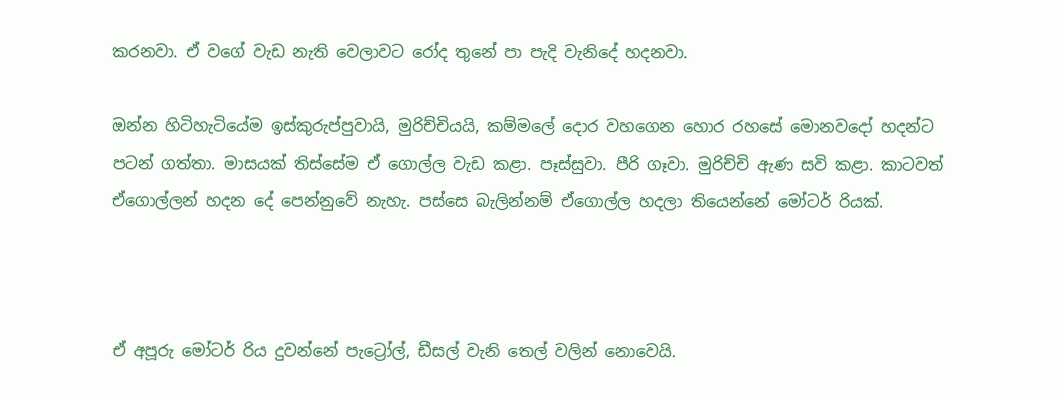කරනවා. ඒ වගේ වැඩ නැති වෙලාවට රෝද තුනේ පා පැදි වැනිදේ හදනවා.

ඔන්න හිටිහැටියේම ඉස්කුරුප්පුවායි, මුරිච්චියයි, කම්මලේ දොර වහගෙන හොර රහසේ මොනවදෝ හදන්ට පටන් ගත්තා. මාසයක් තිස්සේම ඒ ගොල්ල වැඩ කළා. පෑස්සුවා. පීරි ගෑවා. මුරිච්චි ඇණ සවි කළා. කාටවත් ඒගොල්ලන් හදන දේ පෙන්නුවේ නැහැ. පස්සෙ බැලින්නම් ඒගොල්ල හදලා තියෙන්නේ මෝටර් රියක්.



ඒ අපූරු මෝටර් රිය දුවන්නේ පැට්‍රෝල්, ඩීසල් වැනි තෙල් වලින් නොවෙයි.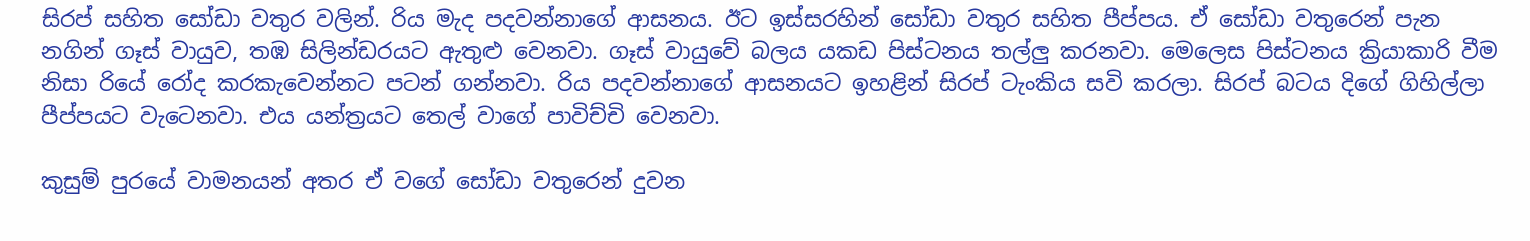සිරප් සහිත සෝඩා වතුර වලින්. රිය මැද පදවන්නාගේ ආසනය. ඊට ඉස්සරහින් සෝඩා වතුර සහිත පීප්පය. ඒ සෝඩා වතුරෙන් පැන නගින් ගෑස් වායුව, තඹ සිලින්ඩරයට ඇතුළු වෙනවා. ගෑස් වායුවේ බලය යකඩ පිස්ටනය තල්ලු කරනවා. මෙලෙස පිස්ටනය ක්‍රියාකාරි වීම නිසා රියේ රෝද කරකැවෙන්නට පටන් ගන්නවා. රිය පදවන්නාගේ ආසනයට ඉහළින් සිරප් ටැංකිය සවි කරලා. සිරප් බටය දිගේ ගිහිල්ලා පීප්පයට වැටෙනවා. එය යන්ත්‍රයට තෙල් වාගේ පාවිච්චි වෙනවා.

කුසුම් පුරයේ වාමනයන් අතර ඒ වගේ සෝඩා වතුරෙන් දුවන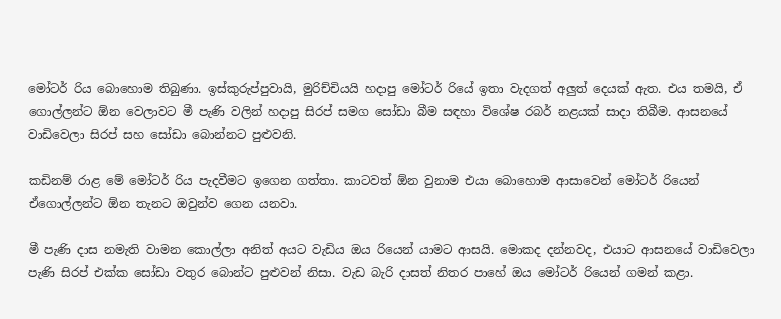මෝටර් රිය බොහොම තිබුණා. ඉස්කුරුප්පුවායි, මුරිච්චියයි හදාපු මෝටර් රියේ ඉතා වැදගත් අලුත් දෙයක් ඇත. එය තමයි, ඒ ගොල්ලන්ට ඕන වෙලාවට මී පැණි වලින් හදාපු සිරප් සමග සෝඩා බීම සඳහා විශේෂ රබර් නළයක් සාදා තිබීම. ආසනයේ වාඩිවෙලා සිරප් සහ සෝඩා බොන්නට පුළුවනි.

කඩිනම් රාළ මේ මෝටර් රිය පැදවීමට ඉගෙන ගත්තා. කාටවත් ඕන වුනාම එයා බොහොම ආසාවෙන් මෝටර් රියෙන් ඒගොල්ලන්ට ඕන තැනට ඔවුන්ව ගෙන යනවා.

මී පැණි දාස නමැති වාමන කොල්ලා අනිත් අයට වැඩිය ඔය රියෙන් යාමට ආසයි. මොකද දන්නවද, එයාට ආසනයේ වාඩිවෙලා පැණි සිරප් එක්ක සෝඩා වතුර බොන්ට පුළුවන් නිසා. වැඩ බැරි දාසත් නිතර පාහේ ඔය මෝටර් රියෙන් ගමන් කළා.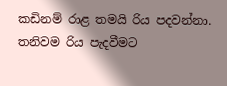කඩිනම් රාළ තමයි රිය පදවන්නා. තනිවම රිය පැදවීමට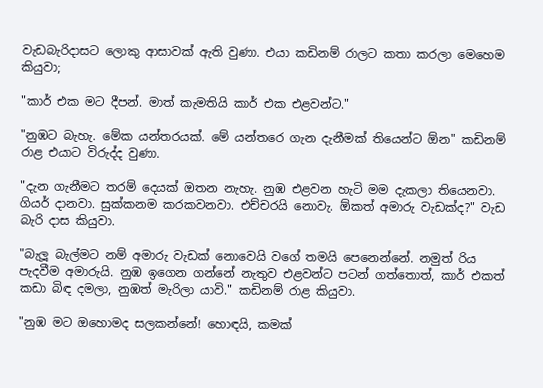වැඩබැරිදාසට ලොකු ආසාවක් ඇති වුණා. එයා කඩිනම් රාලට කතා කරලා මෙහෙම කියුවා;

"කාර් එක මට දීපන්. මාත් කැමතියි කාර් එක එළවන්ට."

"නුඹට බැහැ. මේක යන්තරයක්. මේ යන්තරෙ ගැන දැනීමක් තියෙන්ට ඕන" කඩිනම් රාළ එයාට විරුද්ද වුණා.

"දැන ගැනීමට තරම් දෙයක් ඔතන නැහැ. නුඹ එළවන හැටි මම දැකලා තියෙනවා. ගියර් දානවා. සුක්කනම කරකවනවා. එච්චරයි නොවැ. ඕකත් අමාරු වැඩක්ද?" වැඩ බැරි දාස කියුවා.

"බැලූ බැල්මට නම් අමාරු වැඩක් නොවෙයි වගේ තමයි පෙනෙන්නේ. නමුත් රිය පැදවීම අමාරුයි. නුඹ ඉගෙන ගන්නේ නැතුව එළවන්ට පටන් ගත්තොත්, කාර් එකත් කඩා බිඳ දමලා, නුඹත් මැරිලා යාවි." කඩිනම් රාළ කියුවා.

"නුඹ මට ඔහොමද සලකන්නේ! හොඳයි, කමක්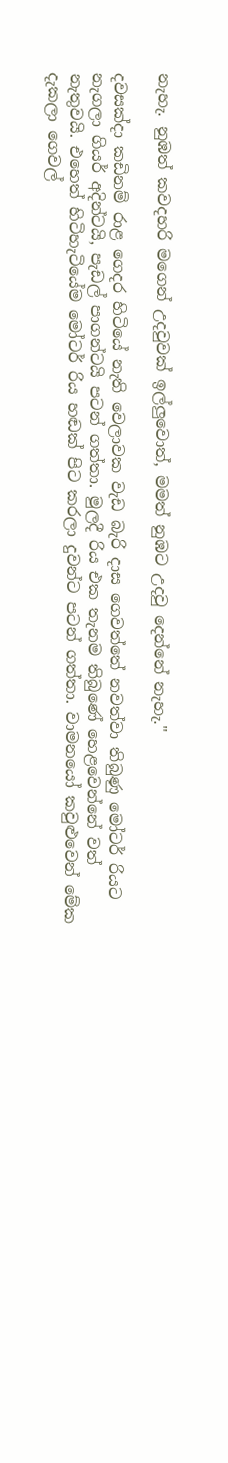නැහැ. නුඹත් කවදහරි මගෙන් උදවුවක් ඉල්ලුවොත්, මමත් නුඹට උදවු දෙන්නේ නැහැ."

දවසක්දා කඩිනම් රාළ ගෙදර හිටියේ නැති වෙලාවක වැඩ බැරි දාස ගෙවත්තේ නවත්වා තිබුණු මෝටර් රියට නැගලා ගියර් අදින්ටයි, පැඩල් පාගන්ටයි පටන් ගත්තා. මුලදී රිය එක තැනම තිබුණේ හෙළවෙන්නේ වත් නැතුවයි. එහෙත් හිටිහැටියේම මෝටර් රිය හඬක් පිට කරලා දුවන්ට පටන් ගත්තා. වාමනයෝ කවුළුවෙන් මේක දැකලා ගෙවල්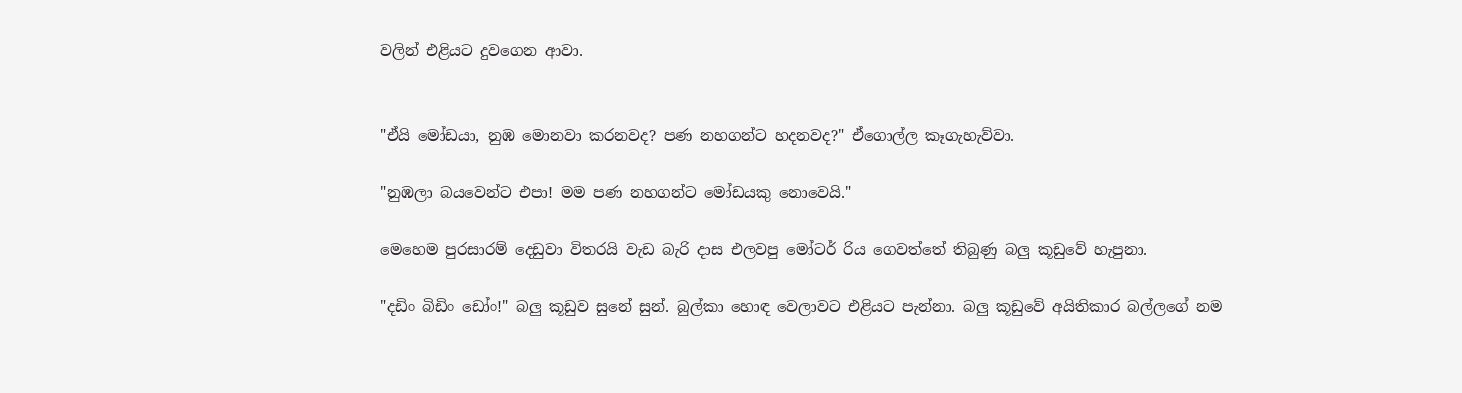වලින් එළියට දුවගෙන ආවා.


"ඒයි මෝඩයා, නුඹ මොනවා කරනවද? පණ නහගන්ට හදනවද?" ඒගොල්ල කෑගැහැව්වා.

"නුඹලා බයවෙන්ට එපා! මම පණ නහගන්ට මෝඩයකු නොවෙයි."

මෙහෙම පුරසාරම් දෙඩුවා විතරයි වැඩ බැරි දාස එලවපු මෝටර් රිය ගෙවත්තේ තිබුණු බලු කූඩුවේ හැපුනා.

"දඩිං බිඩිං ඩෝං!" බලු කූඩුව සුනේ සුන්. බුල්කා හොඳ වෙලාවට එළියට පැන්නා. බලු කූඩුවේ අයිතිකාර බල්ලගේ නම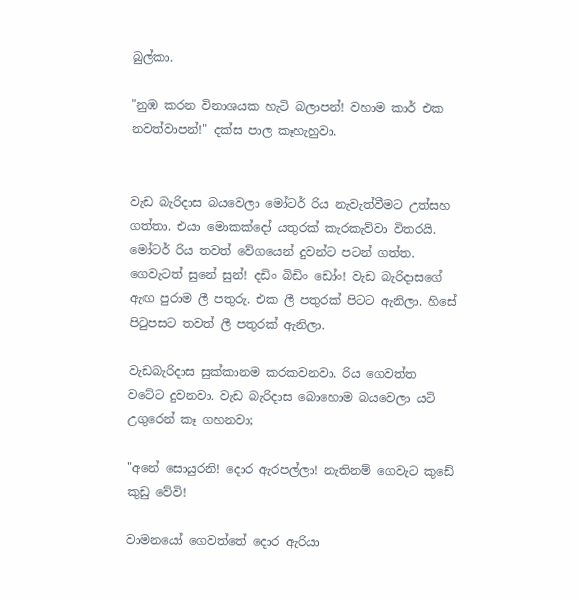බුල්කා.

"නුඹ කරන විනාශයක හැටි බලාපන්! වහාම කාර් එක නවත්වාපන්!" දක්ස පාල කෑහැහුවා.


වැඩ බැරිදාස බයවෙලා මෝටර් රිය නැවැත්වීමට උත්සහ ගත්තා. එයා මොකක්දෝ යතුරක් කැරකැව්වා විතරයි. මෝටර් රිය තවත් වේගයෙන් දුවන්ට පටන් ගත්ත. ගෙවැටත් සුනේ සුන්! දඩිං බිඩිං ඩෝං! වැඩ බැරිදාසගේ ඇඟ පුරාම ලී පතුරු. එක ලී පතුරක් පිටට ඇනිලා. හිසේ පිටුපසට තවත් ලී පතුරක් ඇනිලා.

වැඩබැරිදාස සුක්කානම කරකවනවා. රිය ගෙවත්ත වටේට දුවනවා. වැඩ බැරිදාස බොහොම බයවෙලා යටි උගුරෙන් කෑ ගහනවා;

"අනේ සොයුරනි! දොර ඇරපල්ලා! නැතිනම් ගෙවැට කුඩේ කුඩු වේවි!

වාමනයෝ ගෙවත්තේ දොර ඇරියා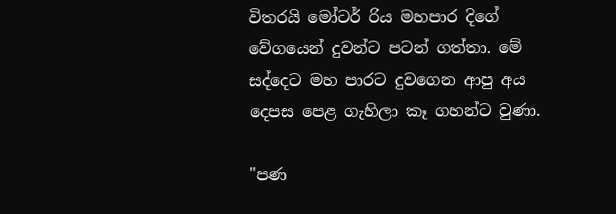විතරයි මෝටර් රිය මහපාර දිගේ වේගයෙන් දුවන්ට පටන් ගත්තා. මේ සද්දෙට මහ පාරට දුවගෙන ආපු අය දෙපස පෙළ ගැහිලා කෑ ගහන්ට වුණා.

"පණ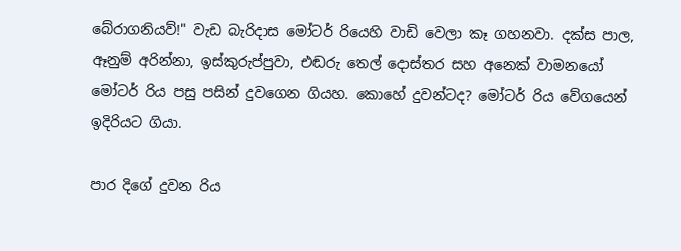බේරාගනියව්!" වැඩ බැරිදාස මෝටර් රියෙහි වාඩි වෙලා කෑ ගහනවා. දක්ස පාල, ඈනුම් අරින්නා, ඉස්කුරුප්පුවා, එඬරු තෙල් දොස්තර සහ අනෙක් වාමනයෝ මෝටර් රිය පසු පසින් දුවගෙන ගියහ. කොහේ දුවන්ටද? මෝටර් රිය වේගයෙන් ඉදිරියට ගියා.

පාර දිගේ දුවන රිය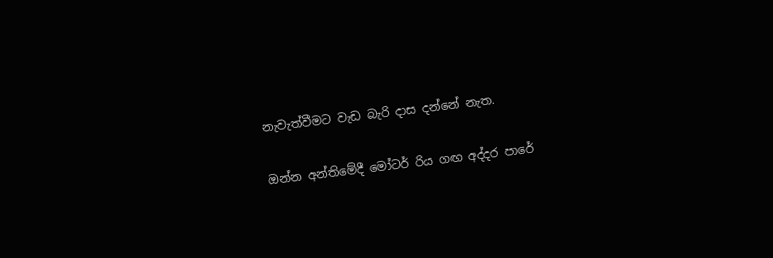නැවැත්වීමට වැඩ බැරි දාස දන්නේ නැත.

ඔන්න අන්තිමේදී මෝටර් රිය ගඟ අද්දර පාරේ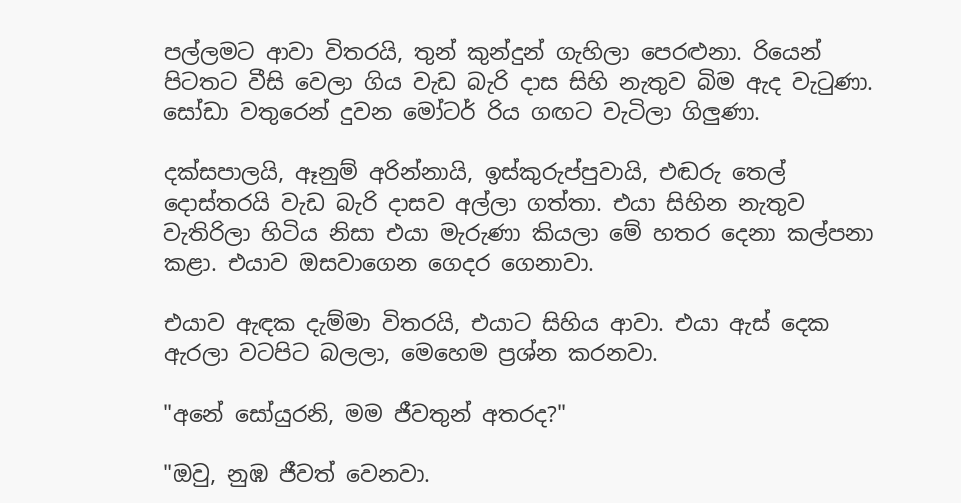පල්ලමට ආවා විතරයි, තුන් කුන්දුන් ගැහිලා පෙරළුනා. රියෙන් පිටතට වීසි වෙලා ගිය වැඩ බැරි දාස සිහි නැතුව බිම ඇද වැටුණා. සෝඩා වතුරෙන් දුවන මෝටර් රිය ගඟට වැටිලා ගිලුණා.

දක්සපාලයි, ඈනුම් අරින්නායි, ඉස්කුරුප්පුවායි, එඬරු තෙල් දොස්තරයි වැඩ බැරි දාසව අල්ලා ගත්තා. එයා සිහින නැතුව වැතිරිලා හිටිය නිසා එයා මැරුණා කියලා මේ හතර දෙනා කල්පනා කළා. එයාව ඔසවාගෙන ගෙදර ගෙනාවා.

එයාව ඇඳක දැම්මා විතරයි, එයාට සිහිය ආවා. එයා ඇස් දෙක ඇරලා වටපිට බලලා, මෙහෙම ප්‍රශ්න කරනවා.

"අනේ සෝයුරනි, මම ජීවතුන් අතරද?"

"ඔවු, නුඹ ජීවත් වෙනවා.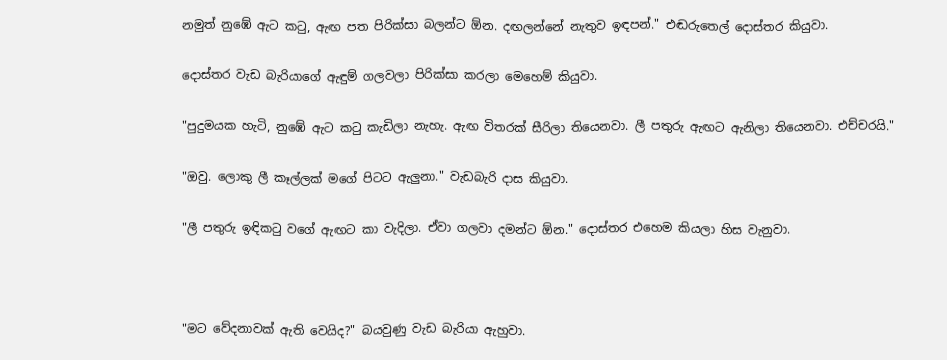නමුත් නුඹේ ඇට කටු, ඇඟ පත පිරික්සා බලන්ට ඕන. දඟලන්නේ නැතුව ඉඳපන්." එඬරුතෙල් දොස්තර කියුවා.

දොස්තර වැඩ බැරියාගේ ඇඳුම් ගලවලා පිරික්සා කරලා මෙහෙම් කියුවා.

"පුදුමයක හැටි, නුඹේ ඇට කටු කැඩිලා නැහැ. ඇඟ විතරක් සීරිලා තියෙනවා. ලී පතුරු ඇඟට ඇනිලා තියෙනවා. එච්චරයි."

"ඔවු. ලොකු ලී කෑල්ලක් මගේ පිටට ඇලුනා." වැඩබැරි දාස කියුවා.

"ලී පතුරු ඉඳිකටු වගේ ඇඟට කා වැදිලා. ඒවා ගලවා දමන්ට ඕන." දොස්තර එහෙම කියලා හිස වැනුවා.



"මට වේදනාවක් ඇති වෙයිද?" බයවුණු වැඩ බැරියා ඇහුවා.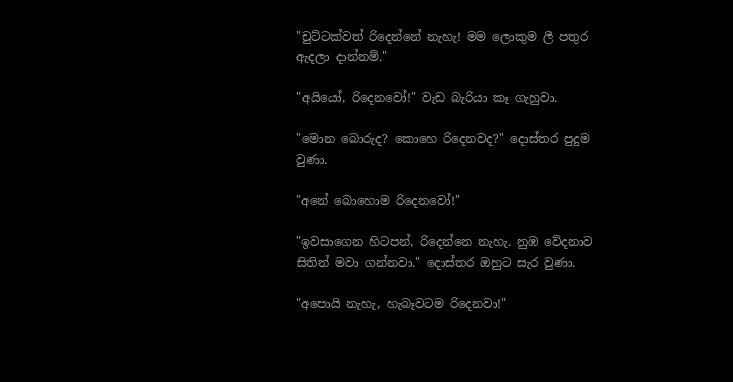"චුට්ටක්වත් රිදෙන්නේ නැහැ! මම ලොකුම ලී පතුර ඇදලා දාන්නම්."

"අයියෝ, රිදෙනවෝ!" වැඩ බැරියා කෑ ගැහුවා.

"මොන බොරුද? කොහෙ රිදෙනවද?" දොස්තර පුදුම වුණා.

"අනේ බොහොම රිදෙනවෝ!"

"ඉවසාගෙන හිටපන්, රිදෙන්නෙ නැහැ. නුඹ වේදනාව සිතින් මවා ගන්නවා." දොස්තර ඔහුට සැර වුණා.

"අපොයි නැහැ, හැබෑවටම රිදෙනවා!"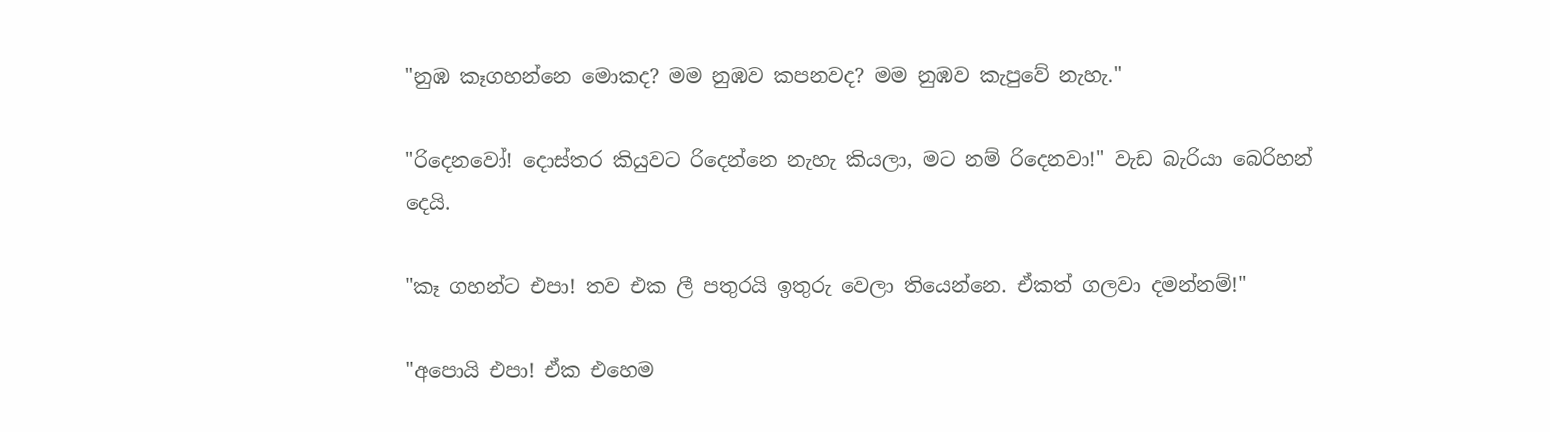"නුඹ කෑගහන්නෙ මොකද? මම නුඹව කපනවද? මම නුඹව කැපුවේ නැහැ."

"රිදෙනවෝ! දොස්තර කියුවට රිදෙන්නෙ නැහැ කියලා, මට නම් රිදෙනවා!" වැඩ බැරියා බෙරිහන් දෙයි.

"කෑ ගහන්ට එපා! තව එක ලී පතුරයි ඉතුරු වෙලා තියෙන්නෙ. ඒකත් ගලවා දමන්නම්!"

"අපොයි එපා! ඒක එහෙම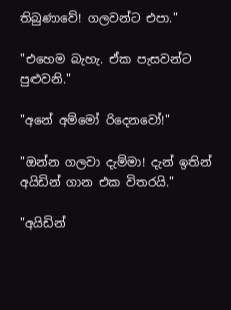තිබුණාවේ! ගලවන්ට එපා."

"එහෙම බැහැ. ඒක පැසවන්ට පුළුවනි."

"අනේ අම්මෝ රිදෙනවෝ!"

"ඔන්න ගලවා දැම්මා! දැන් ඉතින් අයිඩින් ගාන එක විතරයි."

"අයිඩින්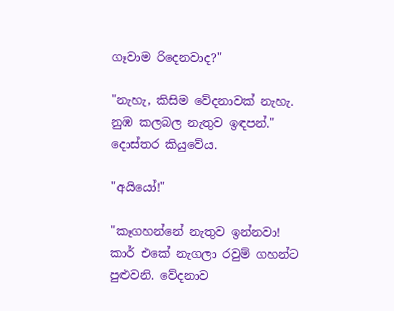ගෑවාම රිදෙනවාද?"

"නැහැ, කිසිම වේදනාවක් නැහැ. නුඹ කලබල නැතුව ඉඳපන්." දොස්තර කියුවේය.

"අයියෝ!"

"කෑගහන්නේ නැතුව ඉන්නවා! කාර් එකේ නැගලා රවුම් ගහන්ට පුළුවනි. වේදනාව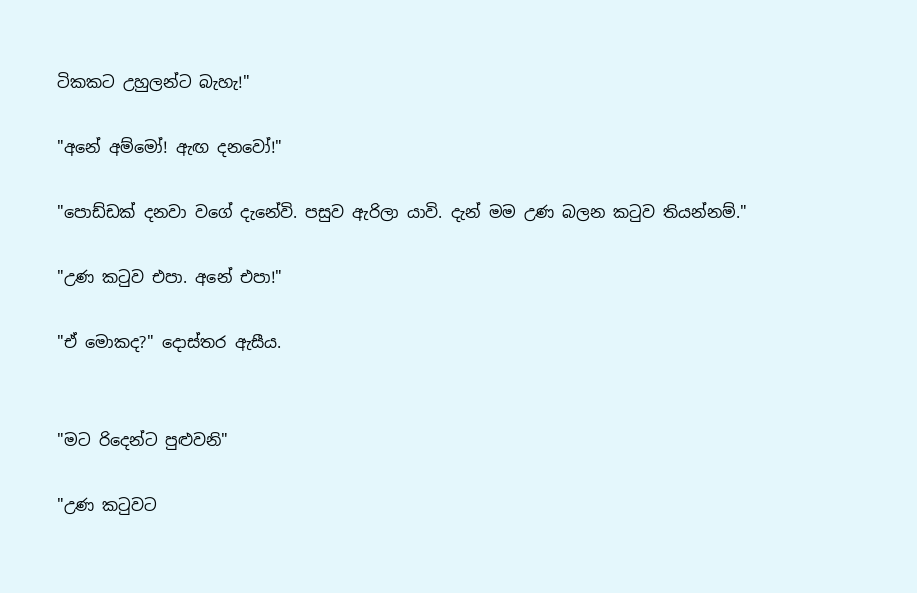ටිකකට උහුලන්ට බැහැ!"

"අනේ අම්මෝ! ඇඟ දනවෝ!"

"පොඩ්ඩක් දනවා වගේ දැනේවි. පසුව ඇරිලා යාවි. දැන් මම උණ බලන කටුව තියන්නම්."

"උණ කටුව එපා. අනේ එපා!"

"ඒ මොකද?" දොස්තර ඇසීය.


"මට රිදෙන්ට පුළුවනි"

"උණ කටුවට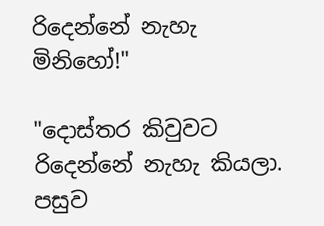රිදෙන්නේ නැහැ මිනිහෝ!"

"දොස්තර කිවුවට රිදෙන්නේ නැහැ කියලා. පසුව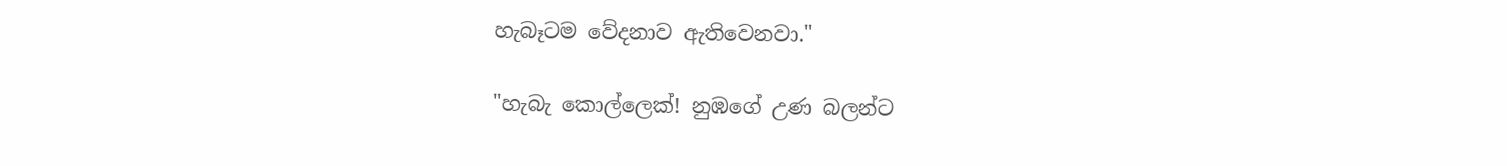හැබෑටම වේදනාව ඇතිවෙනවා."

"හැබැ කොල්ලෙක්! නුඹගේ උණ බලන්ට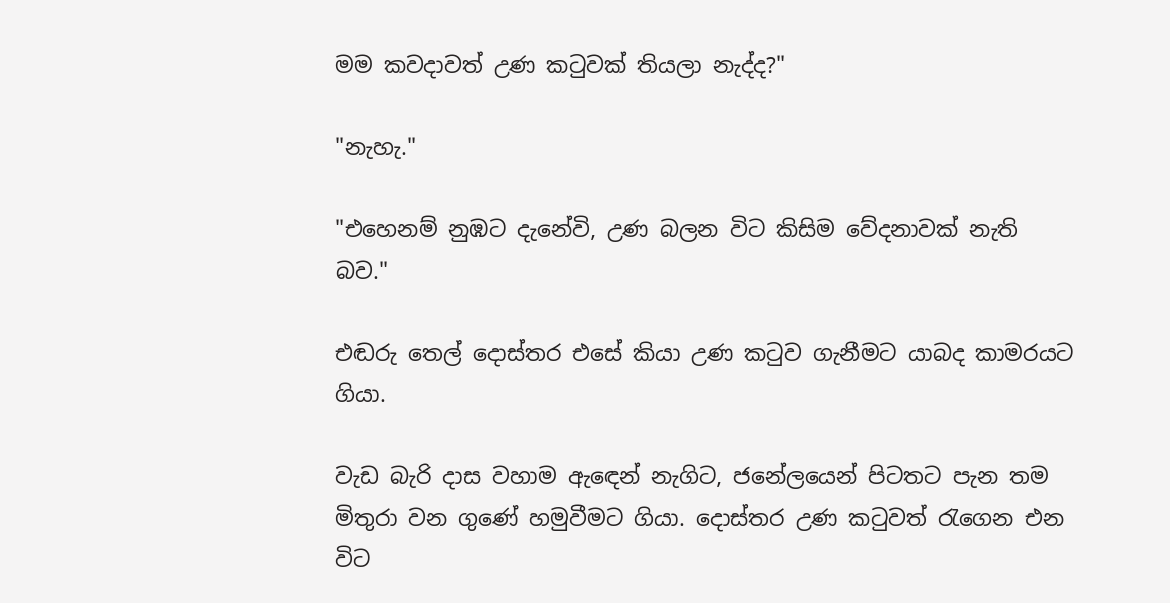මම කවදාවත් උණ කටුවක් තියලා නැද්ද?"

"නැහැ."

"එහෙනම් නුඹට දැනේවි, උණ බලන විට කිසිම වේදනාවක් නැති බව."

එඬරු තෙල් දොස්තර එසේ කියා උණ කටුව ගැනීමට යාබද කාමරයට ගියා.

වැඩ බැරි දාස වහාම ඇඳෙන් නැගිට, ජනේලයෙන් පිටතට පැන තම මිතුරා වන ගුණේ හමුවීමට ගියා. දොස්තර උණ කටුවත් රැගෙන එන විට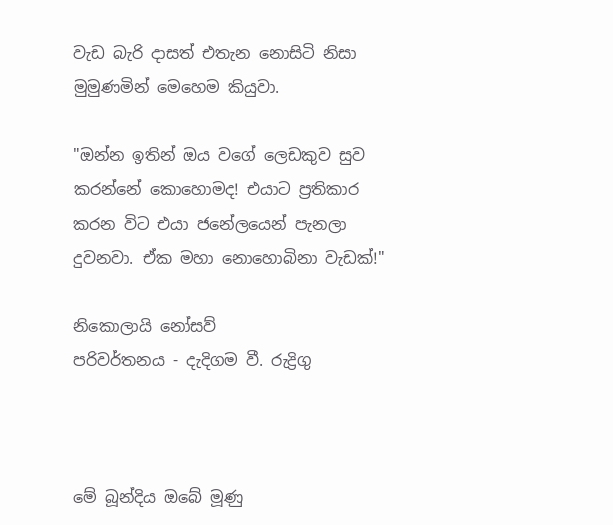වැඩ බැරි දාසත් එතැන නොසිටි නිසා මුමුණමින් මෙහෙම කියුවා.

"ඔන්න ඉතින් ඔය වගේ ලෙඩකුව සුව කරන්නේ කොහොමද! එයාට ප්‍රතිකාර කරන විට එයා ජනේලයෙන් පැනලා දුවනවා. ඒක මහා නොහොබිනා වැඩක්!"

නිකොලායි නෝසව්
පරිවර්තනය - දැදිගම වී. රුද්‍රිගු



මේ බූන්දිය ඔබේ මූණු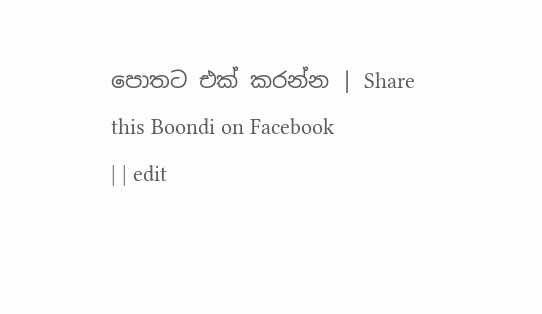පොතට එක් කරන්න | Share this Boondi on Facebook
| | edit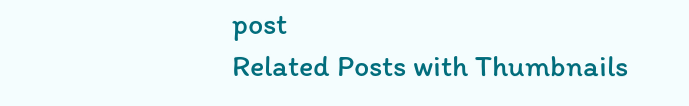post
Related Posts with Thumbnails